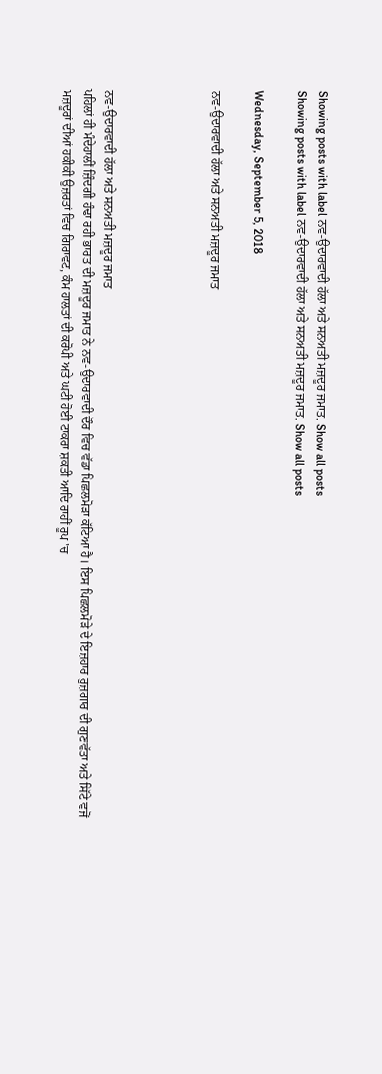Showing posts with label ਨਵ-ਉਦਾਰਵਾਦੀ ਹੱਲਾ ਅਤੇ ਸਨਅਤੀ ਮਜ਼ਦੂਰ ਜਮਾਤ. Show all posts
Showing posts with label ਨਵ-ਉਦਾਰਵਾਦੀ ਹੱਲਾ ਅਤੇ ਸਨਅਤੀ ਮਜ਼ਦੂਰ ਜਮਾਤ. Show all posts

Wednesday, September 5, 2018

ਨਵ-ਉਦਾਰਵਾਦੀ ਹੱਲਾ ਅਤੇ ਸਨਅਤੀ ਮਜ਼ਦੂਰ ਜਮਾਤ




ਨਵ-ਉਦਾਰਵਾਦੀ ਹੱਲਾ ਅਤੇ ਸਨਅਤੀ ਮਜ਼ਦੂਰ ਜਮਾਤ
ਪਹਿਲਾਂ ਹੀ ਮੰਦੇਹਾਲੀਂ ਜ਼ਿੰਦਗੀ ਹੰਢਾ ਰਹੀ ਭਾਰਤ ਦੀ ਮਜ਼ਦੂਰ ਜਮਾਤ ਨੇ ਨਵ-ਉਦਾਰਵਾਦੀ ਦੌਰ ਵਿਚ ਵੱਡਾ ਪਿਛਲਮੋੜਾ ਕੱਟਿਆ ਹੈ। ਇਸ ਪਿਛਲਮੋੜੇ ਦੇ ਇਜ਼ਹਾਰ ਰੁਜ਼ਗਾਰ ਦੀ ਗੁਣਵੱਤਾ ਅਤੇ ਸਿੱਟੇ ਵਜੋਂ ਮਜ਼ਦੂਰਾਂ ਦੀਆਂ ਹਕੀਕੀ ਉਜ਼ਰਤਾਂ ਵਿਚ ਗਿਰਾਵਟ, ਕੰਮ ਹਾਲਤਾਂ ਦੀ ਕਰੋਪੀ ਅਤੇ ਘਟੀ ਹੋਈ ਟਾਕਰਾ ਸ਼ਕਤੀ ਆਦਿ ਰਾਹੀਂ ਰੂਪ 'ਚ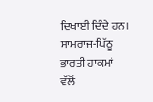ਦਿਖਾਈ ਦਿੰਦੇ ਹਨ। ਸਾਮਰਾਜ-ਪਿੱਠੂ ਭਾਰਤੀ ਹਾਕਮਾਂ ਵੱਲੋਂ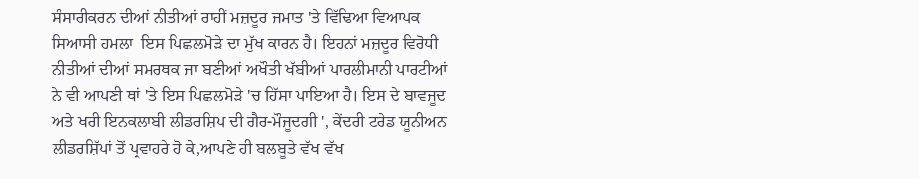ਸੰਸਾਰੀਕਰਨ ਦੀਆਂ ਨੀਤੀਆਂ ਰਾਹੀਂ ਮਜ਼ਦੂਰ ਜਮਾਤ 'ਤੇ ਵਿੱਢਿਆ ਵਿਆਪਕ ਸਿਆਸੀ ਹਮਲਾ  ਇਸ ਪਿਛਲਮੋੜੇ ਦਾ ਮੁੱਖ ਕਾਰਨ ਹੈ। ਇਹਨਾਂ ਮਜ਼ਦੂਰ ਵਿਰੋਧੀ ਨੀਤੀਆਂ ਦੀਆਂ ਸਮਰਥਕ ਜਾ ਬਣੀਆਂ ਅਖੌਤੀ ਖੱਬੀਆਂ ਪਾਰਲੀਮਾਨੀ ਪਾਰਟੀਆਂ ਨੇ ਵੀ ਆਪਣੀ ਥਾਂ 'ਤੇ ਇਸ ਪਿਛਲਮੋੜੇ 'ਚ ਹਿੱਸਾ ਪਾਇਆ ਹੈ। ਇਸ ਦੇ ਬਾਵਜੂਦ ਅਤੇ ਖਰੀ ਇਨਕਲਾਬੀ ਲੀਡਰਸ਼ਿਪ ਦੀ ਗੈਰ-ਮੌਜੂਦਗੀ ', ਕੇਂਦਰੀ ਟਰੇਡ ਯੂਨੀਅਨ ਲੀਡਰਸ਼ਿੱਪਾਂ ਤੋਂ ਪ੍ਰਵਾਹਰੇ ਹੋ ਕੇ,ਆਪਣੇ ਹੀ ਬਲਬੂਤੇ ਵੱਖ ਵੱਖ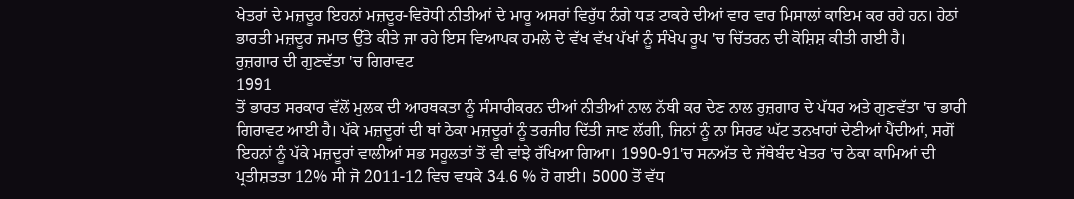ਖੇਤਰਾਂ ਦੇ ਮਜ਼ਦੂਰ ਇਹਨਾਂ ਮਜ਼ਦੂਰ-ਵਿਰੋਧੀ ਨੀਤੀਆਂ ਦੇ ਮਾਰੂ ਅਸਰਾਂ ਵਿਰੁੱਧ ਨੰਗੇ ਧੜ ਟਾਕਰੇ ਦੀਆਂ ਵਾਰ ਵਾਰ ਮਿਸਾਲਾਂ ਕਾਇਮ ਕਰ ਰਹੇ ਹਨ। ਹੇਠਾਂ ਭਾਰਤੀ ਮਜ਼ਦੂਰ ਜਮਾਤ ਉੱਤੇ ਕੀਤੇ ਜਾ ਰਹੇ ਇਸ ਵਿਆਪਕ ਹਮਲੇ ਦੇ ਵੱਖ ਵੱਖ ਪੱਖਾਂ ਨੂੰ ਸੰਖੇਪ ਰੂਪ 'ਚ ਚਿੱਤਰਨ ਦੀ ਕੋਸ਼ਿਸ਼ ਕੀਤੀ ਗਈ ਹੈ।
ਰੁਜ਼ਗਾਰ ਦੀ ਗੁਣਵੱਤਾ 'ਚ ਗਿਰਾਵਟ
1991
ਤੋਂ ਭਾਰਤ ਸਰਕਾਰ ਵੱਲੋਂ ਮੁਲਕ ਦੀ ਆਰਥਕਤਾ ਨੂੰ ਸੰਸਾਰੀਕਰਨ ਦੀਆਂ ਨੀਤੀਆਂ ਨਾਲ ਨੱਥੀ ਕਰ ਦੇਣ ਨਾਲ ਰੁਜ਼ਗਾਰ ਦੇ ਪੱਧਰ ਅਤੇ ਗੁਣਵੱਤਾ 'ਚ ਭਾਰੀ ਗਿਰਾਵਟ ਆਈ ਹੈ। ਪੱਕੇ ਮਜ਼ਦੂਰਾਂ ਦੀ ਥਾਂ ਠੇਕਾ ਮਜ਼ਦੂਰਾਂ ਨੂੰ ਤਰਜੀਹ ਦਿੱਤੀ ਜਾਣ ਲੱਗੀ, ਜਿਨਾਂ ਨੂੰ ਨਾ ਸਿਰਫ ਘੱਟ ਤਨਖਾਹਾਂ ਦੇਣੀਆਂ ਪੈਂਦੀਆਂ, ਸਗੋਂ ਇਹਨਾਂ ਨੂੰ ਪੱਕੇ ਮਜ਼ਦੂਰਾਂ ਵਾਲੀਆਂ ਸਭ ਸਹੂਲਤਾਂ ਤੋਂ ਵੀ ਵਾਂਝੇ ਰੱਖਿਆ ਗਿਆ। 1990-91'ਚ ਸਨਅੱਤ ਦੇ ਜੱਥੇਬੰਦ ਖੇਤਰ 'ਚ ਠੇਕਾ ਕਾਮਿਆਂ ਦੀ ਪ੍ਰਤੀਸ਼ਤਤਾ 12% ਸੀ ਜੋ 2011-12 ਵਿਚ ਵਧਕੇ 34.6 % ਹੋ ਗਈ। 5000 ਤੋਂ ਵੱਧ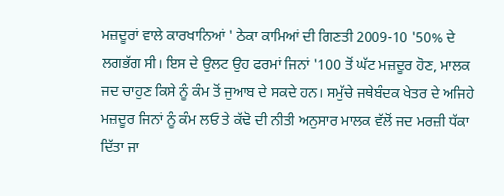ਮਜ਼ਦੂਰਾਂ ਵਾਲੇ ਕਾਰਖਾਨਿਆਂ ' ਠੇਕਾ ਕਾਮਿਆਂ ਦੀ ਗਿਣਤੀ 2009-10 '50% ਦੇ ਲਗਭੱਗ ਸੀ। ਇਸ ਦੇ ਉਲਟ ਉਹ ਫਰਮਾਂ ਜਿਨਾਂ '100 ਤੋਂ ਘੱਟ ਮਜ਼ਦੂਰ ਹੋਣ, ਮਾਲਕ ਜਦ ਚਾਹੁਣ ਕਿਸੇ ਨੂੰ ਕੰਮ ਤੋਂ ਜੁਆਬ ਦੇ ਸਕਦੇ ਹਨ। ਸਮੁੱਚੇ ਜਥੇਬੰਦਕ ਖੇਤਰ ਦੇ ਅਜਿਹੇ ਮਜ਼ਦੂਰ ਜਿਨਾਂ ਨੂੰ ਕੰਮ ਲਓ ਤੇ ਕੱਢੋ ਦੀ ਨੀਤੀ ਅਨੁਸਾਰ ਮਾਲਕ ਵੱਲੋਂ ਜਦ ਮਰਜ਼ੀ ਧੱਕਾ ਦਿੱਤਾ ਜਾ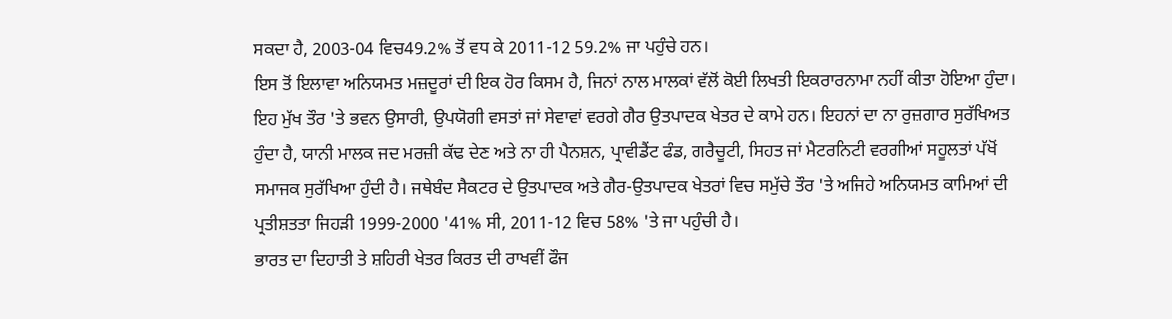ਸਕਦਾ ਹੈ, 2003-04 ਵਿਚ49.2% ਤੋਂ ਵਧ ਕੇ 2011-12 59.2% ਜਾ ਪਹੁੰਚੇ ਹਨ।
ਇਸ ਤੋਂ ਇਲਾਵਾ ਅਨਿਯਮਤ ਮਜ਼ਦੂਰਾਂ ਦੀ ਇਕ ਹੋਰ ਕਿਸਮ ਹੈ, ਜਿਨਾਂ ਨਾਲ ਮਾਲਕਾਂ ਵੱਲੋਂ ਕੋਈ ਲਿਖਤੀ ਇਕਰਾਰਨਾਮਾ ਨਹੀਂ ਕੀਤਾ ਹੋਇਆ ਹੁੰਦਾ। ਇਹ ਮੁੱਖ ਤੌਰ 'ਤੇ ਭਵਨ ਉਸਾਰੀ, ਉਪਯੋਗੀ ਵਸਤਾਂ ਜਾਂ ਸੇਵਾਵਾਂ ਵਰਗੇ ਗੈਰ ਉਤਪਾਦਕ ਖੇਤਰ ਦੇ ਕਾਮੇ ਹਨ। ਇਹਨਾਂ ਦਾ ਨਾ ਰੁਜ਼ਗਾਰ ਸੁਰੱਖਿਅਤ ਹੁੰਦਾ ਹੈ, ਯਾਨੀ ਮਾਲਕ ਜਦ ਮਰਜ਼ੀ ਕੱਢ ਦੇਣ ਅਤੇ ਨਾ ਹੀ ਪੈਨਸ਼ਨ, ਪ੍ਰਾਵੀਡੈਂਟ ਫੰਡ, ਗਰੈਚੂਟੀ, ਸਿਹਤ ਜਾਂ ਮੈਟਰਨਿਟੀ ਵਰਗੀਆਂ ਸਹੂਲਤਾਂ ਪੱਖੋਂ ਸਮਾਜਕ ਸੁਰੱਖਿਆ ਹੁੰਦੀ ਹੈ। ਜਥੇਬੰਦ ਸੈਕਟਰ ਦੇ ਉਤਪਾਦਕ ਅਤੇ ਗੈਰ-ਉਤਪਾਦਕ ਖੇਤਰਾਂ ਵਿਚ ਸਮੁੱਚੇ ਤੌਰ 'ਤੇ ਅਜਿਹੇ ਅਨਿਯਮਤ ਕਾਮਿਆਂ ਦੀ ਪ੍ਰਤੀਸ਼ਤਤਾ ਜਿਹੜੀ 1999-2000 '41% ਸੀ, 2011-12 ਵਿਚ 58% 'ਤੇ ਜਾ ਪਹੁੰਚੀ ਹੈ।
ਭਾਰਤ ਦਾ ਦਿਹਾਤੀ ਤੇ ਸ਼ਹਿਰੀ ਖੇਤਰ ਕਿਰਤ ਦੀ ਰਾਖਵੀਂ ਫੌਜ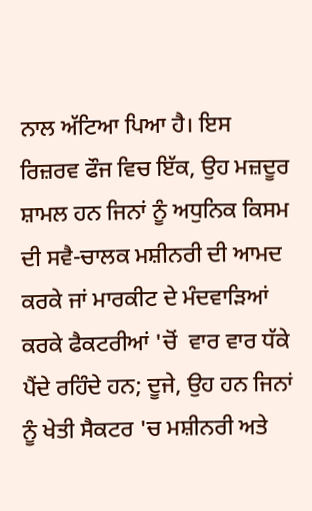ਨਾਲ ਅੱਟਿਆ ਪਿਆ ਹੈ। ਇਸ ਰਿਜ਼ਰਵ ਫੌਜ ਵਿਚ ਇੱਕ, ਉਹ ਮਜ਼ਦੂਰ ਸ਼ਾਮਲ ਹਨ ਜਿਨਾਂ ਨੂੰ ਅਧੁਨਿਕ ਕਿਸਮ ਦੀ ਸਵੈ-ਚਾਲਕ ਮਸ਼ੀਨਰੀ ਦੀ ਆਮਦ ਕਰਕੇ ਜਾਂ ਮਾਰਕੀਟ ਦੇ ਮੰਦਵਾੜਿਆਂ ਕਰਕੇ ਫੈਕਟਰੀਆਂ 'ਚੋਂ  ਵਾਰ ਵਾਰ ਧੱਕੇ ਪੈਂਦੇ ਰਹਿੰਦੇ ਹਨ; ਦੂਜੇ, ਉਹ ਹਨ ਜਿਨਾਂ ਨੂੰ ਖੇਤੀ ਸੈਕਟਰ 'ਚ ਮਸ਼ੀਨਰੀ ਅਤੇ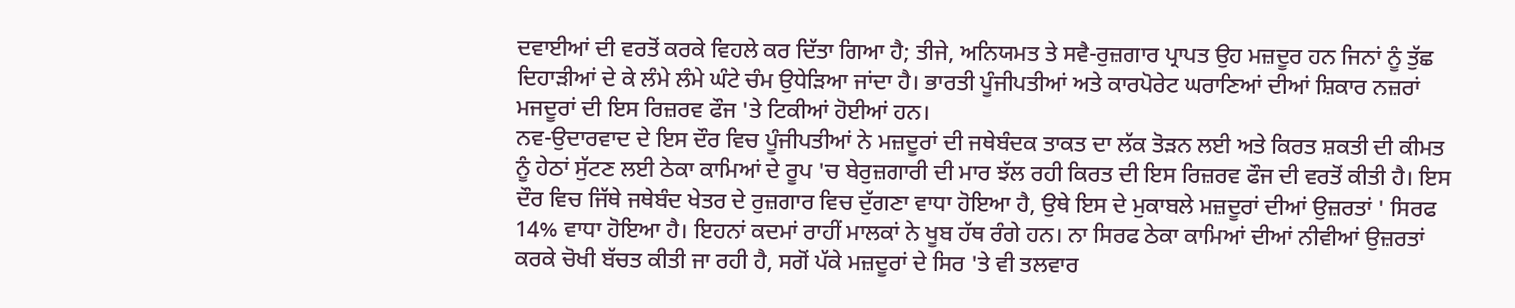ਦਵਾਈਆਂ ਦੀ ਵਰਤੋਂ ਕਰਕੇ ਵਿਹਲੇ ਕਰ ਦਿੱਤਾ ਗਿਆ ਹੈ; ਤੀਜੇ, ਅਨਿਯਮਤ ਤੇ ਸਵੈ-ਰੁਜ਼ਗਾਰ ਪ੍ਰਾਪਤ ਉਹ ਮਜ਼ਦੂਰ ਹਨ ਜਿਨਾਂ ਨੂੰ ਤੁੱਛ ਦਿਹਾੜੀਆਂ ਦੇ ਕੇ ਲੰਮੇ ਲੰਮੇ ਘੰਟੇ ਚੰਮ ਉਧੇੜਿਆ ਜਾਂਦਾ ਹੈ। ਭਾਰਤੀ ਪੂੰਜੀਪਤੀਆਂ ਅਤੇ ਕਾਰਪੋਰੇਟ ਘਰਾਣਿਆਂ ਦੀਆਂ ਸ਼ਿਕਾਰ ਨਜ਼ਰਾਂ ਮਜਦੂਰਾਂ ਦੀ ਇਸ ਰਿਜ਼ਰਵ ਫੌਜ 'ਤੇ ਟਿਕੀਆਂ ਹੋਈਆਂ ਹਨ।
ਨਵ-ਉਦਾਰਵਾਦ ਦੇ ਇਸ ਦੌਰ ਵਿਚ ਪੂੰਜੀਪਤੀਆਂ ਨੇ ਮਜ਼ਦੂਰਾਂ ਦੀ ਜਥੇਬੰਦਕ ਤਾਕਤ ਦਾ ਲੱਕ ਤੋੜਨ ਲਈ ਅਤੇ ਕਿਰਤ ਸ਼ਕਤੀ ਦੀ ਕੀਮਤ ਨੂੰ ਹੇਠਾਂ ਸੁੱਟਣ ਲਈ ਠੇਕਾ ਕਾਮਿਆਂ ਦੇ ਰੂਪ 'ਚ ਬੇਰੁਜ਼ਗਾਰੀ ਦੀ ਮਾਰ ਝੱਲ ਰਹੀ ਕਿਰਤ ਦੀ ਇਸ ਰਿਜ਼ਰਵ ਫੌਜ ਦੀ ਵਰਤੋਂ ਕੀਤੀ ਹੈ। ਇਸ ਦੌਰ ਵਿਚ ਜਿੱਥੇ ਜਥੇਬੰਦ ਖੇਤਰ ਦੇ ਰੁਜ਼ਗਾਰ ਵਿਚ ਦੁੱਗਣਾ ਵਾਧਾ ਹੋਇਆ ਹੈ, ਉਥੇ ਇਸ ਦੇ ਮੁਕਾਬਲੇ ਮਜ਼ਦੂਰਾਂ ਦੀਆਂ ਉਜ਼ਰਤਾਂ ' ਸਿਰਫ 14% ਵਾਧਾ ਹੋਇਆ ਹੈ। ਇਹਨਾਂ ਕਦਮਾਂ ਰਾਹੀਂ ਮਾਲਕਾਂ ਨੇ ਖੂਬ ਹੱਥ ਰੰਗੇ ਹਨ। ਨਾ ਸਿਰਫ ਠੇਕਾ ਕਾਮਿਆਂ ਦੀਆਂ ਨੀਵੀਆਂ ਉਜ਼ਰਤਾਂ ਕਰਕੇ ਚੋਖੀ ਬੱਚਤ ਕੀਤੀ ਜਾ ਰਹੀ ਹੈ, ਸਗੋਂ ਪੱਕੇ ਮਜ਼ਦੂਰਾਂ ਦੇ ਸਿਰ 'ਤੇ ਵੀ ਤਲਵਾਰ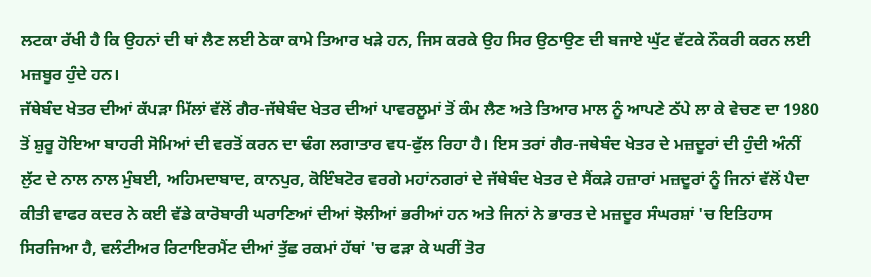ਲਟਕਾ ਰੱਖੀ ਹੈ ਕਿ ਉਹਨਾਂ ਦੀ ਥਾਂ ਲੈਣ ਲਈ ਠੇਕਾ ਕਾਮੇ ਤਿਆਰ ਖੜੇ ਹਨ, ਜਿਸ ਕਰਕੇ ਉਹ ਸਿਰ ਉਠਾਉਣ ਦੀ ਬਜਾਏ ਘੁੱਟ ਵੱਟਕੇ ਨੌਕਰੀ ਕਰਨ ਲਈ ਮਜ਼ਬੂਰ ਹੁੰਦੇ ਹਨ।
ਜੱਥੇਬੰਦ ਖੇਤਰ ਦੀਆਂ ਕੱਪੜਾ ਮਿੱਲਾਂ ਵੱਲੋਂ ਗੈਰ-ਜੱਥੇਬੰਦ ਖੇਤਰ ਦੀਆਂ ਪਾਵਰਲੂਮਾਂ ਤੋਂ ਕੰਮ ਲੈਣ ਅਤੇ ਤਿਆਰ ਮਾਲ ਨੂੰ ਆਪਣੇ ਠੱਪੇ ਲਾ ਕੇ ਵੇਚਣ ਦਾ 1980 ਤੋਂ ਸ਼ੁਰੂ ਹੋਇਆ ਬਾਹਰੀ ਸੋਮਿਆਂ ਦੀ ਵਰਤੋਂ ਕਰਨ ਦਾ ਢੰਗ ਲਗਾਤਾਰ ਵਧ-ਫੁੱਲ ਰਿਹਾ ਹੈ। ਇਸ ਤਰਾਂ ਗੈਰ-ਜਥੇਬੰਦ ਖੇਤਰ ਦੇ ਮਜ਼ਦੂਰਾਂ ਦੀ ਹੁੰਦੀ ਅੰਨੀਂ ਲੁੱਟ ਦੇ ਨਾਲ ਨਾਲ ਮੁੰਬਈ, ਅਹਿਮਦਾਬਾਦ, ਕਾਨਪੁਰ, ਕੋਇੰਬਟੋਰ ਵਰਗੇ ਮਹਾਂਨਗਰਾਂ ਦੇ ਜੱਥੇਬੰਦ ਖੇਤਰ ਦੇ ਸੈਂਕੜੇ ਹਜ਼ਾਰਾਂ ਮਜ਼ਦੂਰਾਂ ਨੂੰ ਜਿਨਾਂ ਵੱਲੋਂ ਪੈਦਾ ਕੀਤੀ ਵਾਫਰ ਕਦਰ ਨੇ ਕਈ ਵੱਡੇ ਕਾਰੋਬਾਰੀ ਘਰਾਣਿਆਂ ਦੀਆਂ ਝੋਲੀਆਂ ਭਰੀਆਂ ਹਨ ਅਤੇ ਜਿਨਾਂ ਨੇ ਭਾਰਤ ਦੇ ਮਜ਼ਦੂਰ ਸੰਘਰਸ਼ਾਂ 'ਚ ਇਤਿਹਾਸ ਸਿਰਜਿਆ ਹੈ, ਵਲੰਟੀਅਰ ਰਿਟਾਇਰਮੈਂਟ ਦੀਆਂ ਤੁੱਛ ਰਕਮਾਂ ਹੱਥਾਂ 'ਚ ਫੜਾ ਕੇ ਘਰੀਂ ਤੋਰ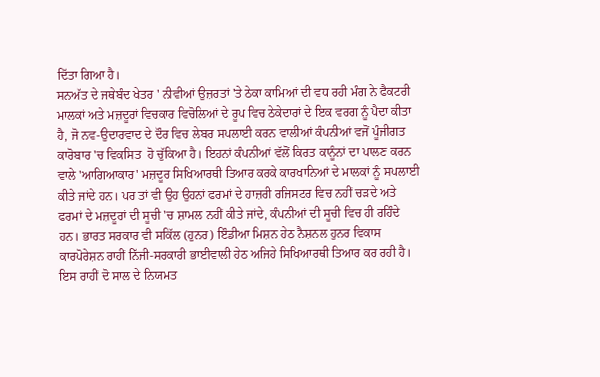ਦਿੱਤਾ ਗਿਆ ਹੈ।
ਸਨਅੱਤ ਦੇ ਜਥੇਬੰਦ ਖੇਤਰ ' ਨੀਵੀਆਂ ਉਜ਼ਰਤਾਂ 'ਤੇ ਠੇਕਾ ਕਾਮਿਆਂ ਦੀ ਵਧ ਰਹੀ ਮੰਗ ਨੇ ਫੈਕਟਰੀ ਮਾਲਕਾਂ ਅਤੇ ਮਜ਼ਦੂਰਾਂ ਵਿਚਕਾਰ ਵਿਚੋਲਿਆਂ ਦੇ ਰੂਪ ਵਿਚ ਠੇਕੇਦਾਰਾਂ ਦੇ ਇਕ ਵਰਗ ਨੂੰ ਪੈਦਾ ਕੀਤਾ ਹੈ, ਜੋ ਨਵ-ਉਦਾਰਵਾਦ ਦੇ ਦੌਰ ਵਿਚ ਲੇਬਰ ਸਪਲਾਈ ਕਰਨ ਵਾਲੀਆਂ ਕੰਪਨੀਆਂ ਵਜੋਂ ਪੂੰਜੀਗਤ ਕਾਰੋਬਾਰ 'ਚ ਵਿਕਸਿਤ  ਹੋ ਚੁੱਕਿਆ ਹੈ। ਇਹਨਾਂ ਕੰਪਨੀਆਂ ਵੱਲੋਂ ਕਿਰਤ ਕਾਨੂੰਨਾਂ ਦਾ ਪਾਲਣ ਕਰਨ ਵਾਲੇ 'ਆਗਿਆਕਾਰ' ਮਜ਼ਦੂਰ ਸਿਖਿਆਰਥੀ ਤਿਆਰ ਕਰਕੇ ਕਾਰਖਾਨਿਆਂ ਦੇ ਮਾਲਕਾਂ ਨੂੰ ਸਪਲਾਈ ਕੀਤੇ ਜਾਂਦੇ ਹਨ। ਪਰ ਤਾਂ ਵੀ ਉਹ ਉਹਨਾਂ ਫਰਮਾਂ ਦੇ ਹਾਜ਼ਰੀ ਰਜਿਸਟਰ ਵਿਚ ਨਹੀਂ ਚੜਦੇ ਅਤੇ ਫਰਮਾਂ ਦੇ ਮਜ਼ਦੂਰਾਂ ਦੀ ਸੂਚੀ 'ਚ ਸ਼ਾਮਲ ਨਹੀਂ ਕੀਤੇ ਜਾਂਦੇ, ਕੰਪਨੀਆਂ ਦੀ ਸੂਚੀ ਵਿਚ ਹੀ ਰਹਿੰਦੇ ਹਨ। ਭਾਰਤ ਸਰਕਾਰ ਵੀ ਸਕਿੱਲ (ਹੁਨਰ) ਇੰਡੀਆ ਮਿਸ਼ਨ ਹੇਠ ਨੈਸ਼ਨਲ ਹੁਨਰ ਵਿਕਾਸ ਕਾਰਪੋਰੇਸ਼ਨ ਰਾਹੀਂ ਨਿੱਜੀ-ਸਰਕਾਰੀ ਭਾਈਵਾਲੀ ਹੇਠ ਅਜਿਹੇ ਸਿਖਿਆਰਥੀ ਤਿਆਰ ਕਰ ਰਹੀ ਹੈ। ਇਸ ਰਾਹੀਂ ਦੋ ਸਾਲ ਦੇ ਨਿਯਮਤ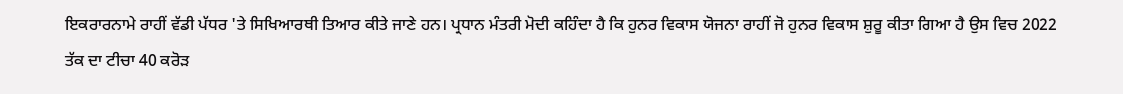ਇਕਰਾਰਨਾਮੇ ਰਾਹੀਂ ਵੱਡੀ ਪੱਧਰ 'ਤੇ ਸਿਖਿਆਰਥੀ ਤਿਆਰ ਕੀਤੇ ਜਾਣੇ ਹਨ। ਪ੍ਰਧਾਨ ਮੰਤਰੀ ਮੋਦੀ ਕਹਿੰਦਾ ਹੈ ਕਿ ਹੁਨਰ ਵਿਕਾਸ ਯੋਜਨਾ ਰਾਹੀਂ ਜੋ ਹੁਨਰ ਵਿਕਾਸ ਸ਼ੁਰੂ ਕੀਤਾ ਗਿਆ ਹੈ ਉਸ ਵਿਚ 2022 ਤੱਕ ਦਾ ਟੀਚਾ 40 ਕਰੋੜ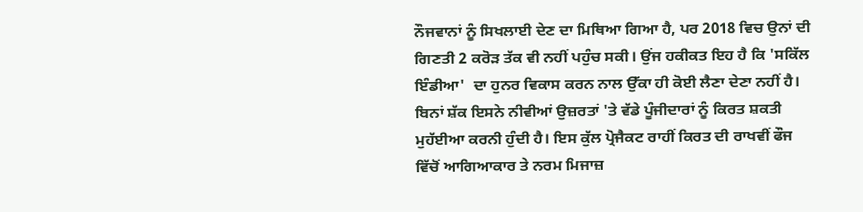ਨੌਜਵਾਨਾਂ ਨੂੰ ਸਿਖਲਾਈ ਦੇਣ ਦਾ ਮਿਥਿਆ ਗਿਆ ਹੈ, ਪਰ 2018 ਵਿਚ ਉਨਾਂ ਦੀ ਗਿਣਤੀ 2 ਕਰੋੜ ਤੱਕ ਵੀ ਨਹੀਂ ਪਹੁੰਚ ਸਕੀ। ਉਂਜ ਹਕੀਕਤ ਇਹ ਹੈ ਕਿ 'ਸਕਿੱਲ ਇੰਡੀਆ'  ਦਾ ਹੁਨਰ ਵਿਕਾਸ ਕਰਨ ਨਾਲ ਉੱਕਾ ਹੀ ਕੋਈ ਲੈਣਾ ਦੇਣਾ ਨਹੀਂ ਹੈ। ਬਿਨਾਂ ਸ਼ੱਕ ਇਸਨੇ ਨੀਵੀਆਂ ਉਜ਼ਰਤਾਂ 'ਤੇ ਵੱਡੇ ਪੂੰਜੀਦਾਰਾਂ ਨੂੰ ਕਿਰਤ ਸ਼ਕਤੀ ਮੁਹੱਈਆ ਕਰਨੀ ਹੁੰਦੀ ਹੈ। ਇਸ ਕੁੱਲ ਪ੍ਰੋਜੈਕਟ ਰਾਹੀਂ ਕਿਰਤ ਦੀ ਰਾਖਵੀਂ ਫੌਜ ਵਿੱਚੋਂ ਆਗਿਆਕਾਰ ਤੇ ਨਰਮ ਮਿਜਾਜ਼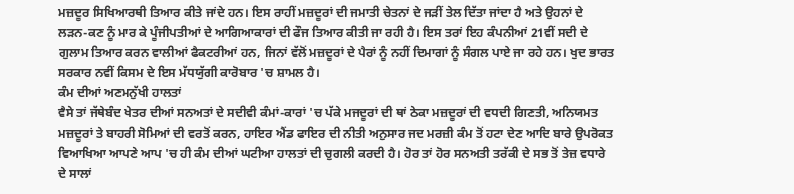ਮਜ਼ਦੂਰ ਸਿਖਿਆਰਥੀ ਤਿਆਰ ਕੀਤੇ ਜਾਂਦੇ ਹਨ। ਇਸ ਰਾਹੀਂ ਮਜ਼ਦੂਰਾਂ ਦੀ ਜਮਾਤੀ ਚੇਤਨਾਂ ਦੇ ਜੜੀਂ ਤੇਲ ਦਿੱਤਾ ਜਾਂਦਾ ਹੈ ਅਤੇ ਉਹਨਾਂ ਦੇ ਲੜਨ-ਕਣ ਨੂੰ ਮਾਰ ਕੇ ਪੂੰਜੀਪਤੀਆਂ ਦੇ ਆਗਿਆਕਾਰਾਂ ਦੀ ਫੌਜ ਤਿਆਰ ਕੀਤੀ ਜਾ ਰਹੀ ਹੈ। ਇਸ ਤਰਾਂ ਇਹ ਕੰਪਨੀਆਂ 21ਵੀਂ ਸਦੀ ਦੇ ਗੁਲਾਮ ਤਿਆਰ ਕਰਨ ਵਾਲੀਆਂ ਫੈਕਟਰੀਆਂ ਹਨ, ਜਿਨਾਂ ਵੱਲੋਂ ਮਜ਼ਦੂਰਾਂ ਦੇ ਪੈਰਾਂ ਨੂੰ ਨਹੀਂ ਦਿਮਾਗਾਂ ਨੂੰ ਸੰਗਲ ਪਾਏ ਜਾ ਰਹੇ ਹਨ। ਖੁਦ ਭਾਰਤ ਸਰਕਾਰ ਨਵੀਂ ਕਿਸਮ ਦੇ ਇਸ ਮੱਧਯੁੱਗੀ ਕਾਰੋਬਾਰ 'ਚ ਸ਼ਾਮਲ ਹੈ।
ਕੰਮ ਦੀਆਂ ਅਣਮਨੁੱਖੀ ਹਾਲਤਾਂ
ਵੈਸੇ ਤਾਂ ਜੱਥੇਬੰਦ ਖੇਤਰ ਦੀਆਂ ਸਨਅਤਾਂ ਦੇ ਸਦੀਵੀ ਕੰਮਾਂ-ਕਾਰਾਂ 'ਚ ਪੱਕੇ ਮਜਦੂਰਾਂ ਦੀ ਥਾਂ ਠੇਕਾ ਮਜ਼ਦੂਰਾਂ ਦੀ ਵਧਦੀ ਗਿਣਤੀ, ਅਨਿਯਮਤ ਮਜ਼ਦੂਰਾਂ ਤੇ ਬਾਹਰੀ ਸੋਮਿਆਂ ਦੀ ਵਰਤੋਂ ਕਰਨ, ਹਾਇਰ ਐਂਡ ਫਾਇਰ ਦੀ ਨੀਤੀ ਅਨੁਸਾਰ ਜਦ ਮਰਜ਼ੀ ਕੰਮ ਤੋਂ ਹਟਾ ਦੇਣ ਆਦਿ ਬਾਰੇ ਉਪਰੋਕਤ ਵਿਆਖਿਆ ਆਪਣੇ ਆਪ 'ਚ ਹੀ ਕੰਮ ਦੀਆਂ ਘਟੀਆ ਹਾਲਤਾਂ ਦੀ ਚੁਗਲੀ ਕਰਦੀ ਹੈ। ਹੋਰ ਤਾਂ ਹੋਰ ਸਨਅਤੀ ਤਰੱਕੀ ਦੇ ਸਭ ਤੋਂ ਤੇਜ਼ ਵਧਾਰੇ ਦੇ ਸਾਲਾਂ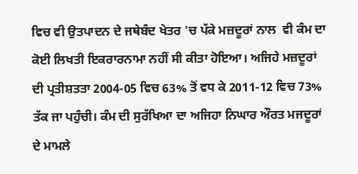ਵਿਚ ਵੀ ਉਤਪਾਦਨ ਦੇ ਜਥੇਬੰਦ ਖੇਤਰ 'ਚ ਪੱਕੇ ਮਜ਼ਦੂਰਾਂ ਨਾਲ  ਵੀ ਕੰਮ ਦਾ ਕੋਈ ਲਿਖਤੀ ਇਕਰਾਰਨਾਮਾ ਨਹੀਂ ਸੀ ਕੀਤਾ ਹੋਇਆ। ਅਜਿਹੇ ਮਜ਼ਦੂਰਾਂ ਦੀ ਪ੍ਰਤੀਸ਼ਤਤਾ 2004-05 ਵਿਚ 63% ਤੋਂ ਵਧ ਕੇ 2011-12 ਵਿਚ 73%  ਤੱਕ ਜਾ ਪਹੁੰਚੀ। ਕੰਮ ਦੀ ਸੁਰੱਖਿਆ ਦਾ ਅਜਿਹਾ ਨਿਘਾਰ ਔਰਤ ਮਜਦੂਰਾਂ ਦੇ ਮਾਮਲੇ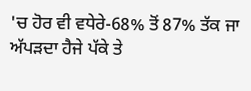'ਚ ਹੋਰ ਵੀ ਵਧੇਰੇ-68% ਤੋਂ 87% ਤੱਕ ਜਾ ਅੱਪੜਦਾ ਹੈਜੇ ਪੱਕੇ ਤੇ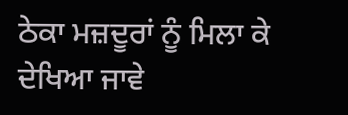ਠੇਕਾ ਮਜ਼ਦੂਰਾਂ ਨੂੰ ਮਿਲਾ ਕੇ ਦੇਖਿਆ ਜਾਵੇ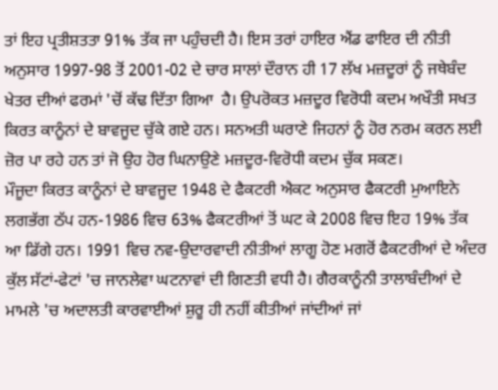ਤਾਂ ਇਹ ਪ੍ਰਤੀਸ਼ਤਤਾ 91% ਤੱਕ ਜਾ ਪਹੁੰਚਦੀ ਹੈ। ਇਸ ਤਰਾਂ ਹਾਇਰ ਐਂਡ ਫਾਇਰ ਦੀ ਨੀਤੀ ਅਨੁਸਾਰ 1997-98 ਤੋਂ 2001-02 ਦੇ ਚਾਰ ਸਾਲਾਂ ਦੌਰਾਨ ਹੀ 17 ਲੱਖ ਮਜ਼ਦੂਰਾਂ ਨੂੰ ਜਥੇਬੰਦ ਖੇਤਰ ਦੀਆਂ ਫਰਮਾਂ 'ਚੋਂ ਕੱਢ ਦਿੱਤਾ ਗਿਆ  ਹੈ। ਉਪਰੋਕਤ ਮਜ਼ਦੂਰ ਵਿਰੋਧੀ ਕਦਮ ਅਖੌਤੀ ਸਖਤ ਕਿਰਤ ਕਾਨੂੰਨਾਂ ਦੇ ਬਾਵਜੂਦ ਚੁੱਕੇ ਗਏ ਹਨ। ਸਨਅਤੀ ਘਰਾਣੇ ਜਿਹਨਾਂ ਨੂੰ ਹੋਰ ਨਰਮ ਕਰਨ ਲਈ ਜ਼ੋਰ ਪਾ ਰਹੇ ਹਨ ਤਾਂ ਜੋ ਉਹ ਹੋਰ ਘਿਨਾਉਣੇ ਮਜ਼ਦੂਰ-ਵਿਰੋਧੀ ਕਦਮ ਚੁੱਕ ਸਕਣ।
ਮੌਜੂਦਾ ਕਿਰਤ ਕਾਨੂੰਨਾਂ ਦੇ ਬਾਵਜੂਦ 1948 ਦੇ ਫੈਕਟਰੀ ਐਕਟ ਅਨੁਸਾਰ ਫੈਕਟਰੀ ਮੁਆਇਨੇ ਲਗਭੱਗ ਠੱਪ ਹਨ-1986 ਵਿਚ 63% ਫੈਕਟਰੀਆਂ ਤੋਂ ਘਟ ਕੇ 2008 ਵਿਚ ਇਹ 19% ਤੱਕ ਆ ਡਿੱਗੇ ਹਨ। 1991 ਵਿਚ ਨਵ-ਉਦਾਰਵਾਦੀ ਨੀਤੀਆਂ ਲਾਗੂ ਹੋਣ ਮਗਰੋਂ ਫੈਕਟਰੀਆਂ ਦੇ ਅੰਦਰ ਕੁੱਲ ਸੱਟਾਂ-ਫੇਟਾਂ 'ਚ ਜਾਨਲੇਵਾ ਘਟਨਾਵਾਂ ਦੀ ਗਿਣਤੀ ਵਧੀ ਹੈ। ਗੈਰਕਾਨੂੰਨੀ ਤਾਲਾਬੰਦੀਆਂ ਦੇ ਮਾਮਲੇ 'ਚ ਅਦਾਲਤੀ ਕਾਰਵਾਈਆਂ ਸ਼ੁਰੂ ਹੀ ਨਹੀਂ ਕੀਤੀਆਂ ਜਾਂਦੀਆਂ ਜਾਂ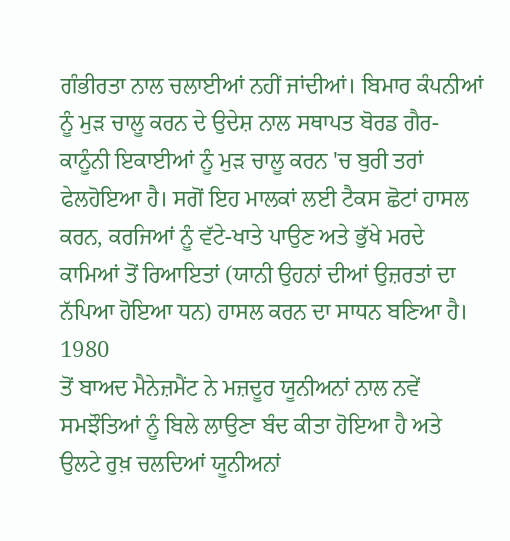ਗੰਭੀਰਤਾ ਨਾਲ ਚਲਾਈਆਂ ਨਹੀਂ ਜਾਂਦੀਆਂ। ਬਿਮਾਰ ਕੰਪਨੀਆਂ ਨੂੰ ਮੁੜ ਚਾਲੂ ਕਰਨ ਦੇ ਉਦੇਸ਼ ਨਾਲ ਸਥਾਪਤ ਬੋਰਡ ਗੈਰ-ਕਾਨੂੰਨੀ ਇਕਾਈਆਂ ਨੂੰ ਮੁੜ ਚਾਲੂ ਕਰਨ 'ਚ ਬੁਰੀ ਤਰਾਂ ਫੇਲਹੋਇਆ ਹੈ। ਸਗੋਂ ਇਹ ਮਾਲਕਾਂ ਲਈ ਟੈਕਸ ਛੋਟਾਂ ਹਾਸਲ ਕਰਨ, ਕਰਜਿਆਂ ਨੂੰ ਵੱਟੇ-ਖਾਤੇ ਪਾਉਣ ਅਤੇ ਭੁੱਖੇ ਮਰਦੇ ਕਾਮਿਆਂ ਤੋਂ ਰਿਆਇਤਾਂ (ਯਾਨੀ ਉਹਨਾਂ ਦੀਆਂ ਉਜ਼ਰਤਾਂ ਦਾ ਨੱਪਿਆ ਹੋਇਆ ਧਨ) ਹਾਸਲ ਕਰਨ ਦਾ ਸਾਧਨ ਬਣਿਆ ਹੈ।
1980
ਤੋਂ ਬਾਅਦ ਮੈਨੇਜ਼ਮੈਂਟ ਨੇ ਮਜ਼ਦੂਰ ਯੂਨੀਅਨਾਂ ਨਾਲ ਨਵੇਂ ਸਮਝੌਤਿਆਂ ਨੂੰ ਬਿਲੇ ਲਾਉਣਾ ਬੰਦ ਕੀਤਾ ਹੋਇਆ ਹੈ ਅਤੇ ਉਲਟੇ ਰੁਖ਼ ਚਲਦਿਆਂ ਯੂਨੀਅਨਾਂ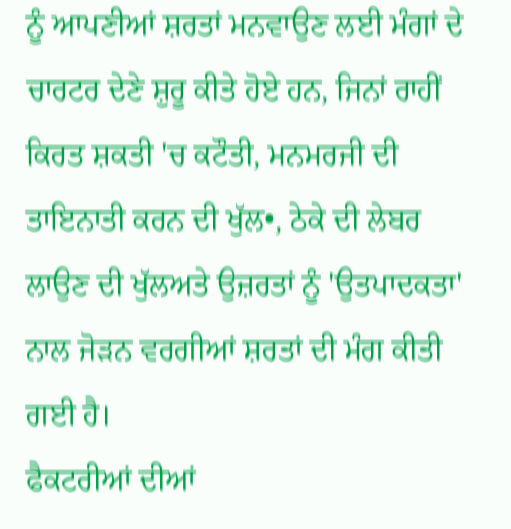ਨੂੰ ਆਪਣੀਆਂ ਸ਼ਰਤਾਂ ਮਨਵਾਉਣ ਲਈ ਮੰਗਾਂ ਦੇ ਚਾਰਟਰ ਦੇਣੇ ਸ਼ੁਰੂ ਕੀਤੇ ਹੋਏ ਹਨ, ਜਿਨਾਂ ਰਾਹੀਂ ਕਿਰਤ ਸ਼ਕਤੀ 'ਚ ਕਟੌਤੀ, ਮਨਮਰਜੀ ਦੀ ਤਾਇਨਾਤੀ ਕਰਨ ਦੀ ਖੁੱਲ•, ਠੇਕੇ ਦੀ ਲੇਬਰ ਲਾਉਣ ਦੀ ਖੁੱਲਅਤੇ ਉਜ਼ਰਤਾਂ ਨੂੰ 'ਉਤਪਾਦਕਤਾ' ਨਾਲ ਜੋੜਨ ਵਰਗੀਆਂ ਸ਼ਰਤਾਂ ਦੀ ਮੰਗ ਕੀਤੀ ਗਈ ਹੈ।
ਫੈਕਟਰੀਆਂ ਦੀਆਂ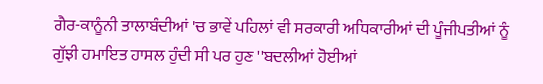ਗੈਰ-ਕਾਨੂੰਨੀ ਤਾਲਾਬੰਦੀਆਂ 'ਚ ਭਾਵੇਂ ਪਹਿਲਾਂ ਵੀ ਸਰਕਾਰੀ ਅਧਿਕਾਰੀਆਂ ਦੀ ਪੂੰਜੀਪਤੀਆਂ ਨੂੰ ਗੁੱਝੀ ਹਮਾਇਤ ਹਾਸਲ ਹੁੰਦੀ ਸੀ ਪਰ ਹੁਣ ''ਬਦਲੀਆਂ ਹੋਈਆਂ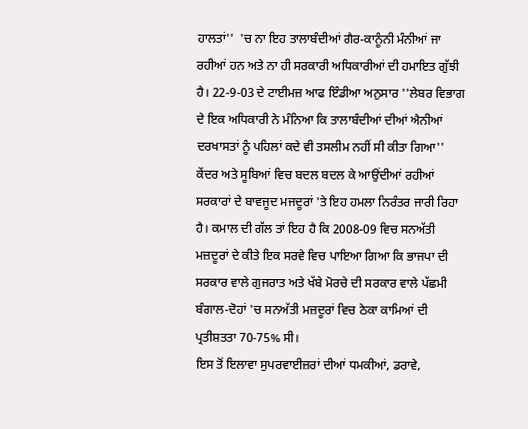ਹਾਲਤਾਂ''  'ਚ ਨਾ ਇਹ ਤਾਲਾਬੰਦੀਆਂ ਗੈਰ-ਕਾਨੂੰਨੀ ਮੰਨੀਆਂ ਜਾ ਰਹੀਆਂ ਹਨ ਅਤੇ ਨਾ ਹੀ ਸਰਕਾਰੀ ਅਧਿਕਾਰੀਆਂ ਦੀ ਹਮਾਇਤ ਗੁੱਝੀ ਹੈ। 22-9-03 ਦੇ ਟਾਈਮਜ਼ ਆਫ ਇੰਡੀਆ ਅਨੁਸਾਰ ''ਲੇਬਰ ਵਿਭਾਗ ਦੇ ਇਕ ਅਧਿਕਾਰੀ ਨੇ ਮੰਨਿਆ ਕਿ ਤਾਲਾਬੰਦੀਆਂ ਦੀਆਂ ਐਨੀਆਂ ਦਰਖਾਸਤਾਂ ਨੂੰ ਪਹਿਲਾਂ ਕਦੇ ਵੀ ਤਸਲੀਮ ਨਹੀਂ ਸੀ ਕੀਤਾ ਗਿਆ''
ਕੇਂਦਰ ਅਤੇ ਸੂਬਿਆਂ ਵਿਚ ਬਦਲ ਬਦਲ ਕੇ ਆਉਂਦੀਆਂ ਰਹੀਆਂ ਸਰਕਾਰਾਂ ਦੇ ਬਾਵਜੂਦ ਮਜਦੂਰਾਂ 'ਤੇ ਇਹ ਹਮਲਾ ਨਿਰੰਤਰ ਜਾਰੀ ਰਿਹਾ ਹੈ। ਕਮਾਲ ਦੀ ਗੱਲ ਤਾਂ ਇਹ ਹੈ ਕਿ 2008-09 ਵਿਚ ਸਨਅੱਤੀ ਮਜ਼ਦੂਰਾਂ ਦੇ ਕੀਤੇ ਇਕ ਸਰਵੇ ਵਿਚ ਪਾਇਆ ਗਿਆ ਕਿ ਭਾਜਪਾ ਦੀ ਸਰਕਾਰ ਵਾਲੇ ਗੁਜਰਾਤ ਅਤੇ ਖੱਬੇ ਮੋਰਚੇ ਦੀ ਸਰਕਾਰ ਵਾਲੇ ਪੱਛਮੀ ਬੰਗਾਲ-ਦੋਹਾਂ 'ਚ ਸਨਅੱਤੀ ਮਜ਼ਦੂਰਾਂ ਵਿਚ ਠੇਕਾ ਕਾਮਿਆਂ ਦੀ ਪ੍ਰਤੀਸ਼ਤਤਾ 70-75% ਸੀ।
ਇਸ ਤੋਂ ਇਲਾਵਾ ਸੁਪਰਵਾਈਜ਼ਰਾਂ ਦੀਆਂ ਧਮਕੀਆਂ, ਡਰਾਵੇ,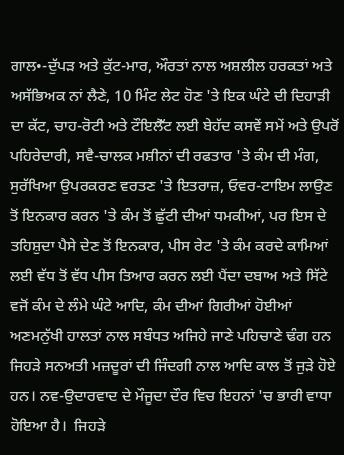ਗਾਲ•-ਦੁੱਪੜ ਅਤੇ ਕੁੱਟ-ਮਾਰ, ਔਰਤਾਂ ਨਾਲ ਅਸ਼ਲੀਲ ਹਰਕਤਾਂ ਅਤੇ ਅਸੱਭਿਅਕ ਨਾਂ ਲੈਣੇ, 10 ਮਿੰਟ ਲੇਟ ਹੋਣ 'ਤੇ ਇਕ ਘੰਟੇ ਦੀ ਦਿਹਾੜੀ ਦਾ ਕੱਟ, ਚਾਹ-ਰੋਟੀ ਅਤੇ ਟੌਇਲੈੱਟ ਲਈ ਬੇਹੱਦ ਕਸਵੇਂ ਸਮੇਂ ਅਤੇ ਉਪਰੋਂ ਪਹਿਰੇਦਾਰੀ, ਸਵੈ-ਚਾਲਕ ਮਸ਼ੀਨਾਂ ਦੀ ਰਫਤਾਰ 'ਤੇ ਕੰਮ ਦੀ ਮੰਗ,  ਸੁਰੱਖਿਆ ਉਪਰਕਰਣ ਵਰਤਣ 'ਤੇ ਇਤਰਾਜ਼, ਓਵਰ-ਟਾਇਮ ਲਾਉਣ ਤੋਂ ਇਨਕਾਰ ਕਰਨ 'ਤੇ ਕੰਮ ਤੋਂ ਛੁੱਟੀ ਦੀਆਂ ਧਮਕੀਆਂ, ਪਰ ਇਸ ਦੇ ਤਹਿਸ਼ੁਦਾ ਪੈਸੇ ਦੇਣ ਤੋਂ ਇਨਕਾਰ, ਪੀਸ ਰੇਟ 'ਤੇ ਕੰਮ ਕਰਦੇ ਕਾਮਿਆਂ ਲਈ ਵੱਧ ਤੋਂ ਵੱਧ ਪੀਸ ਤਿਆਰ ਕਰਨ ਲਈ ਪੈਂਦਾ ਦਬਾਅ ਅਤੇ ਸਿੱਟੇ ਵਜੋਂ ਕੰਮ ਦੇ ਲੰਮੇ ਘੰਟੇ ਆਦਿ, ਕੰਮ ਦੀਆਂ ਗਿਰੀਆਂ ਹੋਈਆਂ ਅਣਮਨੁੱਖੀ ਹਾਲਤਾਂ ਨਾਲ ਸਬੰਧਤ ਅਜਿਹੇ ਜਾਣੇ ਪਹਿਚਾਣੇ ਢੰਗ ਹਨ ਜਿਹੜੇ ਸਨਅਤੀ ਮਜ਼ਦੂਰਾਂ ਦੀ ਜਿੰਦਗੀ ਨਾਲ ਆਦਿ ਕਾਲ ਤੋਂ ਜੁੜੇ ਹੋਏ ਹਨ। ਨਵ-ਉਦਾਰਵਾਦ ਦੇ ਮੌਜੂਦਾ ਦੌਰ ਵਿਚ ਇਹਨਾਂ 'ਚ ਭਾਰੀ ਵਾਧਾ ਹੋਇਆ ਹੈ।  ਜਿਹੜੇ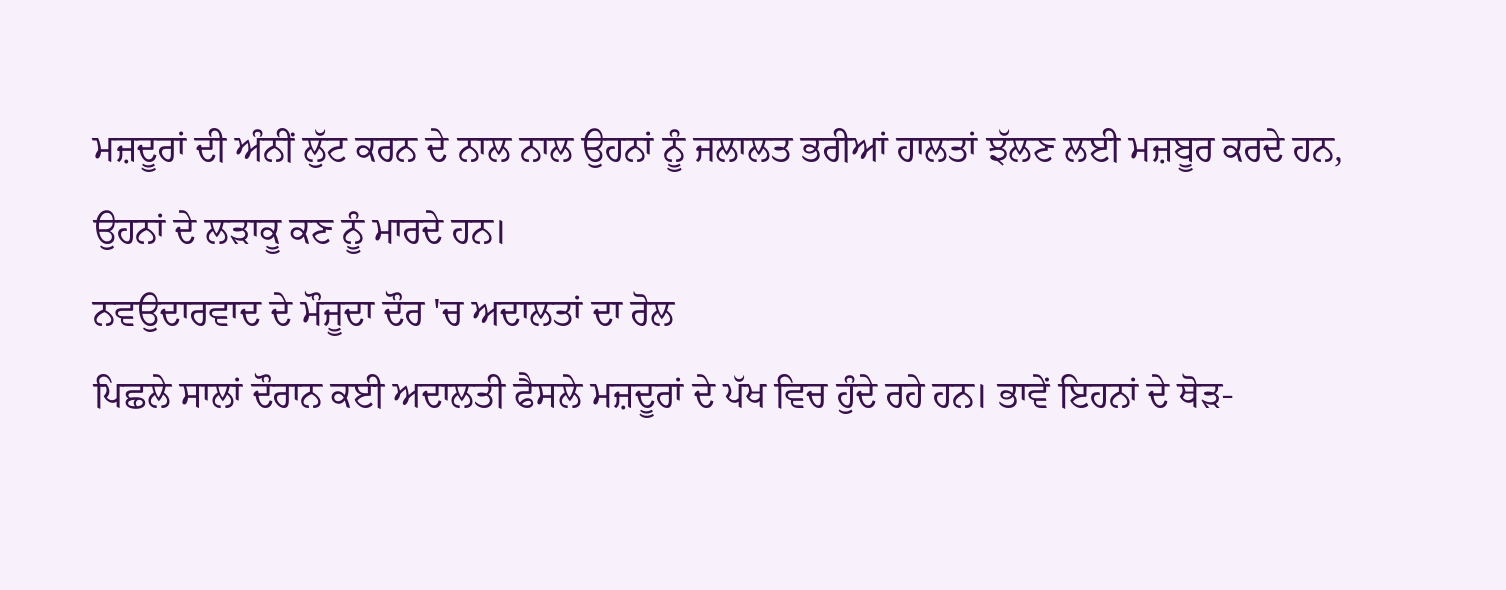ਮਜ਼ਦੂਰਾਂ ਦੀ ਅੰਨੀਂ ਲੁੱਟ ਕਰਨ ਦੇ ਨਾਲ ਨਾਲ ਉਹਨਾਂ ਨੂੰ ਜਲਾਲਤ ਭਰੀਆਂ ਹਾਲਤਾਂ ਝੱਲਣ ਲਈ ਮਜ਼ਬੂਰ ਕਰਦੇ ਹਨ, ਉਹਨਾਂ ਦੇ ਲੜਾਕੂ ਕਣ ਨੂੰ ਮਾਰਦੇ ਹਨ।
ਨਵਉਦਾਰਵਾਦ ਦੇ ਮੌਜੂਦਾ ਦੌਰ 'ਚ ਅਦਾਲਤਾਂ ਦਾ ਰੋਲ
ਪਿਛਲੇ ਸਾਲਾਂ ਦੌਰਾਨ ਕਈ ਅਦਾਲਤੀ ਫੈਸਲੇ ਮਜ਼ਦੂਰਾਂ ਦੇ ਪੱਖ ਵਿਚ ਹੁੰਦੇ ਰਹੇ ਹਨ। ਭਾਵੇਂ ਇਹਨਾਂ ਦੇ ਥੋੜ-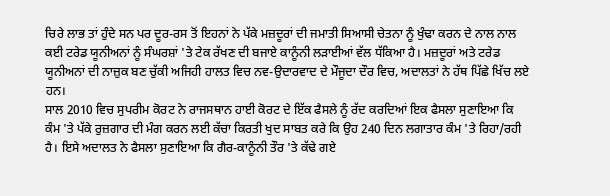ਚਿਰੇ ਲਾਭ ਤਾਂ ਹੁੰਦੇ ਸਨ ਪਰ ਦੂਰ-ਰਸ ਤੋਂ ਇਹਨਾਂ ਨੇ ਪੱਕੇ ਮਜ਼ਦੂਰਾਂ ਦੀ ਜਮਾਤੀ ਸਿਆਸੀ ਚੇਤਨਾ ਨੂੰ ਖੁੰਢਾ ਕਰਨ ਦੇ ਨਾਲ ਨਾਲ ਕਈ ਟਰੇਡ ਯੂਨੀਅਨਾਂ ਨੂੰ ਸੰਘਰਸ਼ਾਂ 'ਤੇ ਟੇਕ ਰੱਖਣ ਦੀ ਬਜਾਏ ਕਾਨੂੰਨੀ ਲੜਾਈਆਂ ਵੱਲ ਧੱਕਿਆ ਹੈ। ਮਜ਼ਦੂਰਾਂ ਅਤੇ ਟਰੇਡ ਯੂਨੀਅਨਾਂ ਦੀ ਨਾਜ਼ੁਕ ਬਣ ਚੁੱਕੀ ਅਜਿਹੀ ਹਾਲਤ ਵਿਚ ਨਵ-ਉਦਾਰਵਾਦ ਦੇ ਮੌਜੂਦਾ ਦੌਰ ਵਿਚ, ਅਦਾਲਤਾਂ ਨੇ ਹੱਥ ਪਿੱਛੇ ਖਿੱਚ ਲਏ ਹਨ।
ਸਾਲ 2010 ਵਿਚ ਸੁਪਰੀਮ ਕੋਰਟ ਨੇ ਰਾਜਸਥਾਨ ਹਾਈ ਕੋਰਟ ਦੇ ਇੱਕ ਫੈਸਲੇ ਨੂੰ ਰੱਦ ਕਰਦਿਆਂ ਇਕ ਫੈਸਲਾ ਸੁਣਾਇਆ ਕਿ ਕੰਮ 'ਤੇ ਪੱਕੇ ਰੁਜ਼ਗਾਰ ਦੀ ਮੰਗ ਕਰਨ ਲਈ ਕੱਚਾ ਕਿਰਤੀ ਖੁਦ ਸਾਬਤ ਕਰੇ ਕਿ ਉਹ 240 ਦਿਨ ਲਗਾਤਾਰ ਕੰਮ 'ਤੇ ਰਿਹਾ/ਰਹੀ ਹੈ। ਇਸੇ ਅਦਾਲਤ ਨੇ ਫੈਸਲਾ ਸੁਣਾਇਆ ਕਿ ਗੈਰ-ਕਾਨੂੰਨੀ ਤੌਰ 'ਤੇ ਕੱਢੇ ਗਏ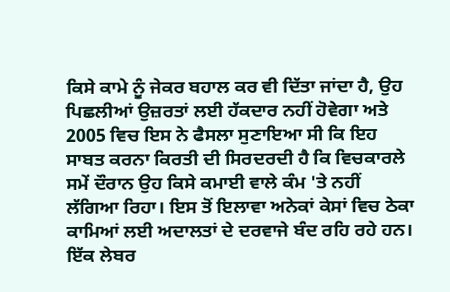ਕਿਸੇ ਕਾਮੇ ਨੂੰ ਜੇਕਰ ਬਹਾਲ ਕਰ ਵੀ ਦਿੱਤਾ ਜਾਂਦਾ ਹੈ, ਉਹ ਪਿਛਲੀਆਂ ਉਜ਼ਰਤਾਂ ਲਈ ਹੱਕਦਾਰ ਨਹੀਂ ਹੋਵੇਗਾ ਅਤੇ 2005 ਵਿਚ ਇਸ ਨੇ ਫੈਸਲਾ ਸੁਣਾਇਆ ਸੀ ਕਿ ਇਹ ਸਾਬਤ ਕਰਨਾ ਕਿਰਤੀ ਦੀ ਸਿਰਦਰਦੀ ਹੈ ਕਿ ਵਿਚਕਾਰਲੇ ਸਮੇਂ ਦੌਰਾਨ ਉਹ ਕਿਸੇ ਕਮਾਈ ਵਾਲੇ ਕੰਮ 'ਤੇ ਨਹੀਂ ਲੱਗਿਆ ਰਿਹਾ। ਇਸ ਤੋਂ ਇਲਾਵਾ ਅਨੇਕਾਂ ਕੇਸਾਂ ਵਿਚ ਠੇਕਾ ਕਾਮਿਆਂ ਲਈ ਅਦਾਲਤਾਂ ਦੇ ਦਰਵਾਜੇ ਬੰਦ ਰਹਿ ਰਹੇ ਹਨ।
ਇੱਕ ਲੇਬਰ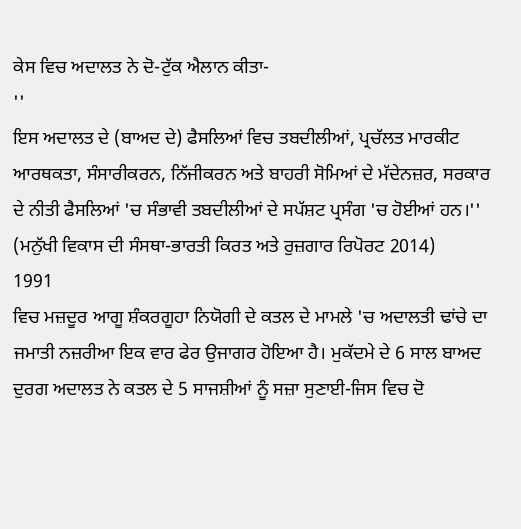ਕੇਸ ਵਿਚ ਅਦਾਲਤ ਨੇ ਦੋ-ਟੁੱਕ ਐਲਾਨ ਕੀਤਾ-
''
ਇਸ ਅਦਾਲਤ ਦੇ (ਬਾਅਦ ਦੇ) ਫੈਸਲਿਆਂ ਵਿਚ ਤਬਦੀਲੀਆਂ, ਪ੍ਰਚੱਲਤ ਮਾਰਕੀਟ ਆਰਥਕਤਾ, ਸੰਸਾਰੀਕਰਨ, ਨਿੱਜੀਕਰਨ ਅਤੇ ਬਾਹਰੀ ਸੋਮਿਆਂ ਦੇ ਮੱਦੇਨਜ਼ਰ, ਸਰਕਾਰ ਦੇ ਨੀਤੀ ਫੈਸਲਿਆਂ 'ਚ ਸੰਭਾਵੀ ਤਬਦੀਲੀਆਂ ਦੇ ਸਪੱਸ਼ਟ ਪ੍ਰਸੰਗ 'ਚ ਹੋਈਆਂ ਹਨ।'' (ਮਨੁੱਖੀ ਵਿਕਾਸ ਦੀ ਸੰਸਥਾ-ਭਾਰਤੀ ਕਿਰਤ ਅਤੇ ਰੁਜ਼ਗਾਰ ਰਿਪੋਰਟ 2014)
1991
ਵਿਚ ਮਜ਼ਦੂਰ ਆਗੂ ਸ਼ੰਕਰਗੂਹਾ ਨਿਯੋਗੀ ਦੇ ਕਤਲ ਦੇ ਮਾਮਲੇ 'ਚ ਅਦਾਲਤੀ ਢਾਂਚੇ ਦਾ ਜਮਾਤੀ ਨਜ਼ਰੀਆ ਇਕ ਵਾਰ ਫੇਰ ਉਜਾਗਰ ਹੋਇਆ ਹੈ। ਮੁਕੱਦਮੇ ਦੇ 6 ਸਾਲ ਬਾਅਦ ਦੁਰਗ ਅਦਾਲਤ ਨੇ ਕਤਲ ਦੇ 5 ਸਾਜਸ਼ੀਆਂ ਨੂੰ ਸਜ਼ਾ ਸੁਣਾਈ-ਜਿਸ ਵਿਚ ਦੋ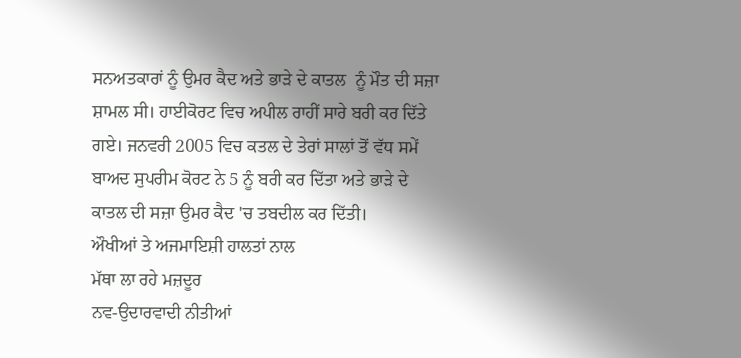ਸਨਅਤਕਾਰਾਂ ਨੂੰ ਉਮਰ ਕੈਦ ਅਤੇ ਭਾੜੇ ਦੇ ਕਾਤਲ  ਨੂੰ ਮੌਤ ਦੀ ਸਜ਼ਾ ਸ਼ਾਮਲ ਸੀ। ਹਾਈਕੋਰਟ ਵਿਚ ਅਪੀਲ ਰਾਹੀਂ ਸਾਰੇ ਬਰੀ ਕਰ ਦਿੱਤੇ ਗਏ। ਜਨਵਰੀ 2005 ਵਿਚ ਕਤਲ ਦੇ ਤੇਰਾਂ ਸਾਲਾਂ ਤੋਂ ਵੱਧ ਸਮੇਂ ਬਾਅਦ ਸੁਪਰੀਮ ਕੋਰਟ ਨੇ 5 ਨੂੰ ਬਰੀ ਕਰ ਦਿੱਤਾ ਅਤੇ ਭਾੜੇ ਦੇ ਕਾਤਲ ਦੀ ਸਜ਼ਾ ਉਮਰ ਕੈਦ 'ਚ ਤਬਦੀਲ ਕਰ ਦਿੱਤੀ।
ਔਖੀਆਂ ਤੇ ਅਜਮਾਇਸ਼ੀ ਹਾਲਤਾਂ ਨਾਲ
ਮੱਥਾ ਲਾ ਰਹੇ ਮਜ਼ਦੂਰ
ਨਵ-ਉਦਾਰਵਾਦੀ ਨੀਤੀਆਂ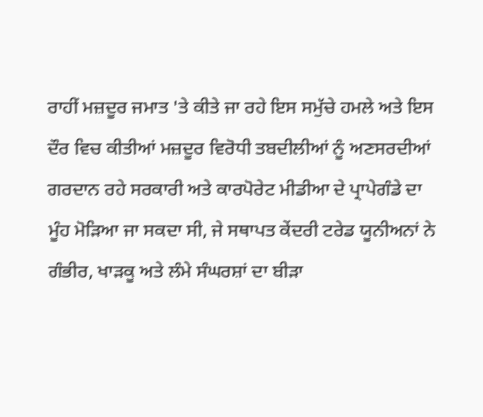ਰਾਹੀਂ ਮਜ਼ਦੂਰ ਜਮਾਤ 'ਤੇ ਕੀਤੇ ਜਾ ਰਹੇ ਇਸ ਸਮੁੱਚੇ ਹਮਲੇ ਅਤੇ ਇਸ ਦੌਰ ਵਿਚ ਕੀਤੀਆਂ ਮਜ਼ਦੂਰ ਵਿਰੋਧੀ ਤਬਦੀਲੀਆਂ ਨੂੰ ਅਣਸਰਦੀਆਂ ਗਰਦਾਨ ਰਹੇ ਸਰਕਾਰੀ ਅਤੇ ਕਾਰਪੋਰੇਟ ਮੀਡੀਆ ਦੇ ਪ੍ਰਾਪੇਗੰਡੇ ਦਾ ਮੂੰਹ ਮੋੜਿਆ ਜਾ ਸਕਦਾ ਸੀ, ਜੇ ਸਥਾਪਤ ਕੇਂਦਰੀ ਟਰੇਡ ਯੂਨੀਅਨਾਂ ਨੇ ਗੰਭੀਰ, ਖਾੜਕੂ ਅਤੇ ਲੰਮੇ ਸੰਘਰਸ਼ਾਂ ਦਾ ਬੀੜਾ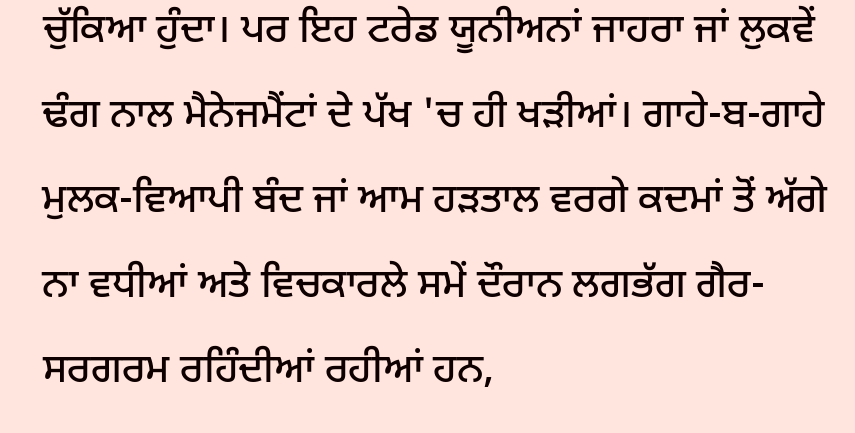ਚੁੱਕਿਆ ਹੁੰਦਾ। ਪਰ ਇਹ ਟਰੇਡ ਯੂਨੀਅਨਾਂ ਜਾਹਰਾ ਜਾਂ ਲੁਕਵੇਂ ਢੰਗ ਨਾਲ ਮੈਨੇਜਮੈਂਟਾਂ ਦੇ ਪੱਖ 'ਚ ਹੀ ਖੜੀਆਂ। ਗਾਹੇ-ਬ-ਗਾਹੇ ਮੁਲਕ-ਵਿਆਪੀ ਬੰਦ ਜਾਂ ਆਮ ਹੜਤਾਲ ਵਰਗੇ ਕਦਮਾਂ ਤੋਂ ਅੱਗੇ ਨਾ ਵਧੀਆਂ ਅਤੇ ਵਿਚਕਾਰਲੇ ਸਮੇਂ ਦੌਰਾਨ ਲਗਭੱਗ ਗੈਰ-ਸਰਗਰਮ ਰਹਿੰਦੀਆਂ ਰਹੀਆਂ ਹਨ,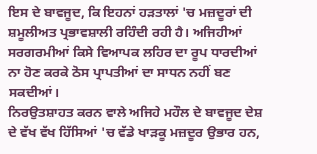ਇਸ ਦੇ ਬਾਵਜੂਦ, ਕਿ ਇਹਨਾਂ ਹੜਤਾਲਾਂ 'ਚ ਮਜ਼ਦੂਰਾਂ ਦੀ ਸ਼ਮੂਲੀਅਤ ਪ੍ਰਭਾਵਸ਼ਾਲੀ ਰਹਿੰਦੀ ਰਹੀ ਹੈ। ਅਜਿਹੀਆਂ ਸਰਗਰਮੀਆਂ ਕਿਸੇ ਵਿਆਪਕ ਲਹਿਰ ਦਾ ਰੂਪ ਧਾਰਦੀਆਂ ਨਾ ਹੋਣ ਕਰਕੇ ਠੋਸ ਪ੍ਰਾਪਤੀਆਂ ਦਾ ਸਾਧਨ ਨਹੀਂ ਬਣ ਸਕਦੀਆਂ।
ਨਿਰਉਤਸ਼ਾਹਤ ਕਰਨ ਵਾਲੇ ਅਜਿਹੇ ਮਹੌਲ ਦੇ ਬਾਵਜੂਦ ਦੇਸ਼ ਦੇ ਵੱਖ ਵੱਖ ਹਿੱਸਿਆਂ 'ਚ ਵੱਡੇ ਖਾੜਕੂ ਮਜ਼ਦੂਰ ਉਭਾਰ ਹਨ,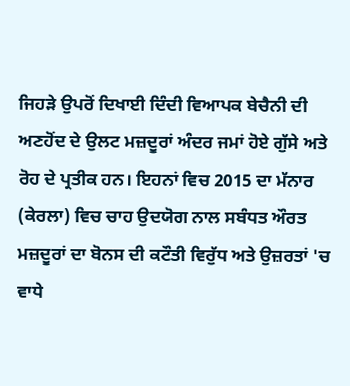ਜਿਹੜੇ ਉਪਰੋਂ ਦਿਖਾਈ ਦਿੰਦੀ ਵਿਆਪਕ ਬੇਚੈਨੀ ਦੀ ਅਣਹੋਂਦ ਦੇ ਉਲਟ ਮਜ਼ਦੂਰਾਂ ਅੰਦਰ ਜਮਾਂ ਹੋਏ ਗੁੱਸੇ ਅਤੇ ਰੋਹ ਦੇ ਪ੍ਰਤੀਕ ਹਨ। ਇਹਨਾਂ ਵਿਚ 2015 ਦਾ ਮੱਨਾਰ (ਕੇਰਲਾ) ਵਿਚ ਚਾਹ ਉਦਯੋਗ ਨਾਲ ਸਬੰਧਤ ਔਰਤ ਮਜ਼ਦੂਰਾਂ ਦਾ ਬੋਨਸ ਦੀ ਕਟੌਤੀ ਵਿਰੁੱਧ ਅਤੇ ਉਜ਼ਰਤਾਂ 'ਚ ਵਾਧੇ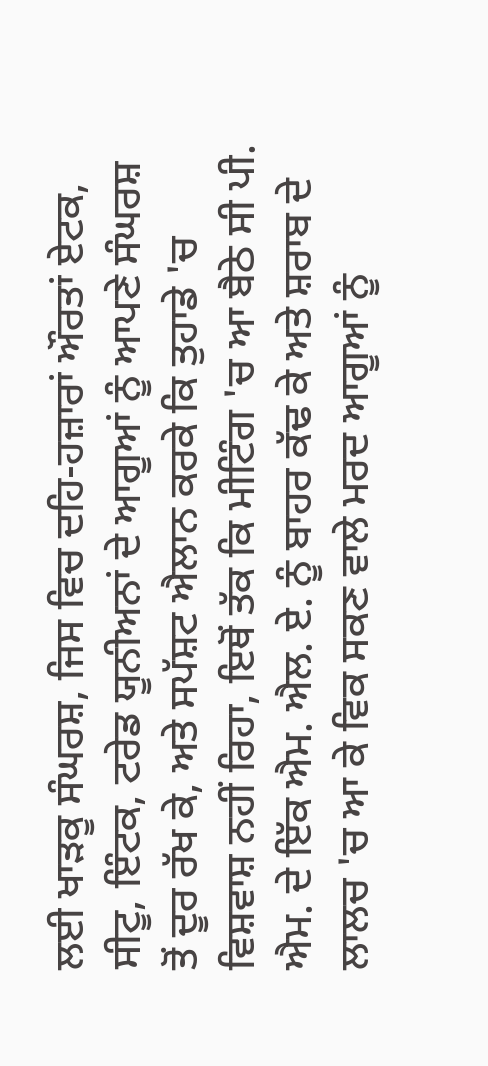ਲਈ ਖਾੜਕੂ ਸੰਘਰਸ਼, ਜਿਸ ਵਿਚ ਦਹਿ-ਹਜ਼ਾਰਾਂ ਔਰਤਾਂ ਏਟਕ, ਸੀਟੂ, ਇੰਟਕ, ਟਰੇਡ ਯੂਨੀਅਨਾਂ ਦੇ ਆਗੂਆਂ ਨੂੰ ਆਪਣੇ ਸੰਘਰਸ਼ ਤੋਂ ਦੂਰ ਰੱਖ ਕੇ, ਅਤੇ ਸਪੱਸ਼ਟ ਐਲਾਨ ਕਰਕੇ ਕਿ ਤੁਹਾਡੇ 'ਚ ਵਿਸ਼ਵਾਸ਼ ਨਹੀਂ ਰਿਹਾ, ਇਥੋਂ ਤੱਕ ਕਿ ਮੀਟਿੰਗ 'ਚ ਆ ਬੈਠੇ ਸੀ ਪੀ. ਐਮ. ਦੇ ਇੱਕ ਐਮ. ਐਲ. ਏ. ਨੂੰ ਬਾਹਰ ਕੱਢ ਕੇ ਅਤੇ ਸ਼ਰਾਬ ਦੇ ਲਾਲਚ 'ਚ ਆ ਕੇ ਵਿਕ ਸਕਣ ਵਾਲੇ ਮਰਦ ਆਗੂਆਂ ਨੂੰ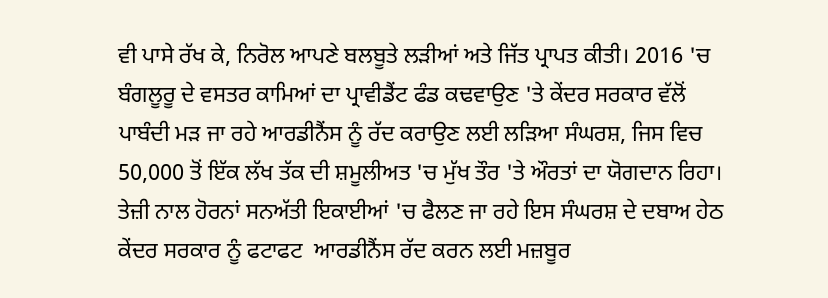ਵੀ ਪਾਸੇ ਰੱਖ ਕੇ, ਨਿਰੋਲ ਆਪਣੇ ਬਲਬੂਤੇ ਲੜੀਆਂ ਅਤੇ ਜਿੱਤ ਪ੍ਰਾਪਤ ਕੀਤੀ। 2016 'ਚ ਬੰਗਲੂਰੂ ਦੇ ਵਸਤਰ ਕਾਮਿਆਂ ਦਾ ਪ੍ਰਾਵੀਡੈਂਟ ਫੰਡ ਕਢਵਾਉਣ 'ਤੇ ਕੇਂਦਰ ਸਰਕਾਰ ਵੱਲੋਂ ਪਾਬੰਦੀ ਮੜ ਜਾ ਰਹੇ ਆਰਡੀਨੈਂਸ ਨੂੰ ਰੱਦ ਕਰਾਉਣ ਲਈ ਲੜਿਆ ਸੰਘਰਸ਼, ਜਿਸ ਵਿਚ 50,000 ਤੋਂ ਇੱਕ ਲੱਖ ਤੱਕ ਦੀ ਸ਼ਮੂਲੀਅਤ 'ਚ ਮੁੱਖ ਤੌਰ 'ਤੇ ਔਰਤਾਂ ਦਾ ਯੋਗਦਾਨ ਰਿਹਾ। ਤੇਜ਼ੀ ਨਾਲ ਹੋਰਨਾਂ ਸਨਅੱਤੀ ਇਕਾਈਆਂ 'ਚ ਫੈਲਣ ਜਾ ਰਹੇ ਇਸ ਸੰਘਰਸ਼ ਦੇ ਦਬਾਅ ਹੇਠ ਕੇਂਦਰ ਸਰਕਾਰ ਨੂੰ ਫਟਾਫਟ  ਆਰਡੀਨੈਂਸ ਰੱਦ ਕਰਨ ਲਈ ਮਜ਼ਬੂਰ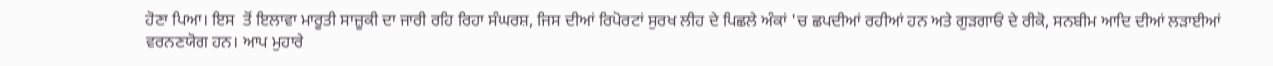ਹੋਣਾ ਪਿਆ। ਇਸ  ਤੋਂ ਇਲਾਵਾ ਮਾਰੂਤੀ ਸਾਜ਼ੂਕੀ ਦਾ ਜਾਰੀ ਰਹਿ ਰਿਹਾ ਸੰਘਰਸ਼, ਜਿਸ ਦੀਆਂ ਰਿਪੋਰਟਾਂ ਸੁਰਖ ਲੀਹ ਦੇ ਪਿਛਲੇ ਅੰਕਾਂ 'ਚ ਛਪਦੀਆਂ ਰਹੀਆਂ ਹਨ ਅਤੇ ਗੁੜਗਾਓਂ ਦੇ ਰੀਕੋ, ਸਨਬੀਮ ਆਦਿ ਦੀਆਂ ਲੜਾਈਆਂ ਵਰਨਣਯੋਗ ਹਨ। ਆਪ ਮੁਹਾਰੇ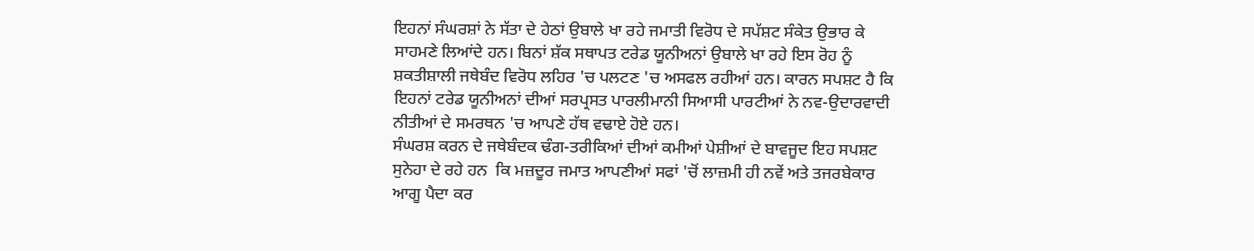ਇਹਨਾਂ ਸੰਘਰਸ਼ਾਂ ਨੇ ਸੱਤਾ ਦੇ ਹੇਠਾਂ ਉਬਾਲੇ ਖਾ ਰਹੇ ਜਮਾਤੀ ਵਿਰੋਧ ਦੇ ਸਪੱਸ਼ਟ ਸੰਕੇਤ ਉਭਾਰ ਕੇ ਸਾਹਮਣੇ ਲਿਆਂਦੇ ਹਨ। ਬਿਨਾਂ ਸ਼ੱਕ ਸਥਾਪਤ ਟਰੇਡ ਯੂਨੀਅਨਾਂ ਉਬਾਲੇ ਖਾ ਰਹੇ ਇਸ ਰੋਹ ਨੂੰ ਸ਼ਕਤੀਸ਼ਾਲੀ ਜਥੇਬੰਦ ਵਿਰੋਧ ਲਹਿਰ 'ਚ ਪਲਟਣ 'ਚ ਅਸਫਲ ਰਹੀਆਂ ਹਨ। ਕਾਰਨ ਸਪਸ਼ਟ ਹੈ ਕਿ ਇਹਨਾਂ ਟਰੇਡ ਯੂਨੀਅਨਾਂ ਦੀਆਂ ਸਰਪ੍ਰਸਤ ਪਾਰਲੀਮਾਨੀ ਸਿਆਸੀ ਪਾਰਟੀਆਂ ਨੇ ਨਵ-ਉਦਾਰਵਾਦੀ ਨੀਤੀਆਂ ਦੇ ਸਮਰਥਨ 'ਚ ਆਪਣੇ ਹੱਥ ਵਢਾਏ ਹੋਏ ਹਨ।
ਸੰਘਰਸ਼ ਕਰਨ ਦੇ ਜਥੇਬੰਦਕ ਢੰਗ-ਤਰੀਕਿਆਂ ਦੀਆਂ ਕਮੀਆਂ ਪੇਸ਼ੀਆਂ ਦੇ ਬਾਵਜੂਦ ਇਹ ਸਪਸ਼ਟ ਸੁਨੇਹਾ ਦੇ ਰਹੇ ਹਨ  ਕਿ ਮਜ਼ਦੂਰ ਜਮਾਤ ਆਪਣੀਆਂ ਸਫਾਂ 'ਚੋਂ ਲਾਜ਼ਮੀ ਹੀ ਨਵੇਂ ਅਤੇ ਤਜਰਬੇਕਾਰ ਆਗੂ ਪੈਦਾ ਕਰ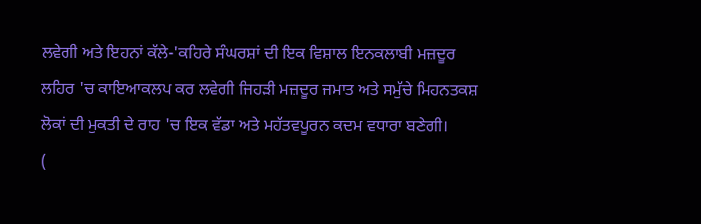ਲਵੇਗੀ ਅਤੇ ਇਹਨਾਂ ਕੱਲੇ-'ਕਹਿਰੇ ਸੰਘਰਸ਼ਾਂ ਦੀ ਇਕ ਵਿਸ਼ਾਲ ਇਨਕਲਾਬੀ ਮਜ਼ਦੂਰ ਲਹਿਰ 'ਚ ਕਾਇਆਕਲਪ ਕਰ ਲਵੇਗੀ ਜਿਹੜੀ ਮਜ਼ਦੂਰ ਜਮਾਤ ਅਤੇ ਸਮੁੱਚੇ ਮਿਹਨਤਕਸ਼ ਲੋਕਾਂ ਦੀ ਮੁਕਤੀ ਦੇ ਰਾਹ 'ਚ ਇਕ ਵੱਡਾ ਅਤੇ ਮਹੱਤਵਪੂਰਨ ਕਦਮ ਵਧਾਰਾ ਬਣੇਗੀ।
(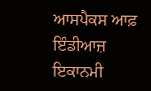ਆਸਪੈਕਸ ਆਫ਼ ਇੰਡੀਆਜ਼ ਇਕਾਨਮੀ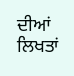ਦੀਆਂ ਲਿਖਤਾਂ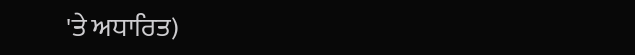'ਤੇ ਅਧਾਰਿਤ)